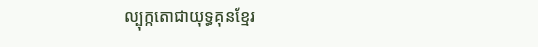ល្បុក្កតោជាយុទ្ធគុនខ្មែរ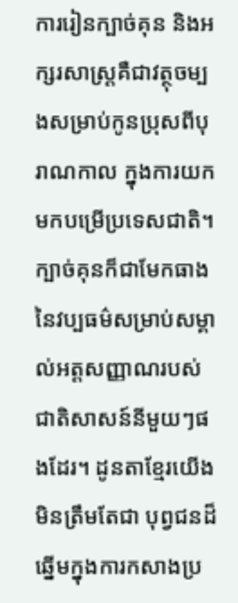ការរៀនក្បាច់គុន និងអក្សរសាស្ដ្រគឺជាវត្ថុចម្បងសម្រាប់កូនប្រុសពីបុរាណកាល ក្នុងការយកមកបម្រើប្រទេសជាតិ។ ក្បាច់គុនក៏ជាមែកធាងនៃវប្បធម៌សម្រាប់សម្គាល់អត្ដសញ្ញាណរបស់ជាតិសាសន៍នីមួយៗផងដែរ។ ដូនតាខ្មែរយើងមិនត្រឹមតែជា បុព្វជនដ៏ឆ្នើមក្នុងការកសាងប្រ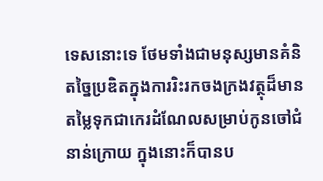ទេសនោះទេ ថែមទាំងជាមនុស្សមានគំនិតច្នៃប្រឌិតក្នុងការរិះរកចងក្រងវត្ថុដ៏មានតម្លៃទុកជាកេរដំណែលសម្រាប់កូនចៅជំនាន់ក្រោយ ក្នុងនោះក៏បានប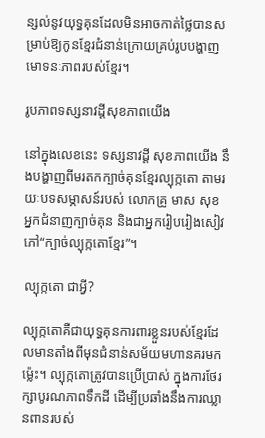ន្សល់នូវយុទ្ធគុនដែលមិនអាចកាត់ថ្លៃបានសម្រាប់ឱ្យកូនខ្មែរជំនាន់ក្រោយគ្រប់រូបបង្ហាញមោទនៈភាពរបស់ខ្មែរ។

រូបភាពទស្សនាវដ្ដីសុខភាពយើង

នៅក្នុងលេខនេះ ទស្សនាវដ្ដី សុខភាពយើង នឹងបង្ហាញពីមរតកក្បាច់គុនខ្មែរល្បុក្កតោ តាមរយៈបទសម្ភាសន៍របស់ លោកគ្រូ មាស សុខ អ្នកជំនាញក្បាច់គុន និងជាអ្នករៀបរៀងសៀវភៅ“ក្បាច់ល្បុក្កតោខ្មែរ”។

ល្បុក្កតោ ជាអ្វី?

ល្បុក្កតោគឺជាយុទ្ធគុនការពារខ្លួនរបស់ខ្មែរដែលមានតាំងពីមុនជំនាន់សម័យមហានគរមកម្ល៉េះ។ ល្បុក្កតោត្រូវបានប្រើប្រាស់ ក្នុងការថែរក្សាបូរណភាពទឹកដី ដើម្បីប្រឆាំងនឹងការឈ្លានពានរបស់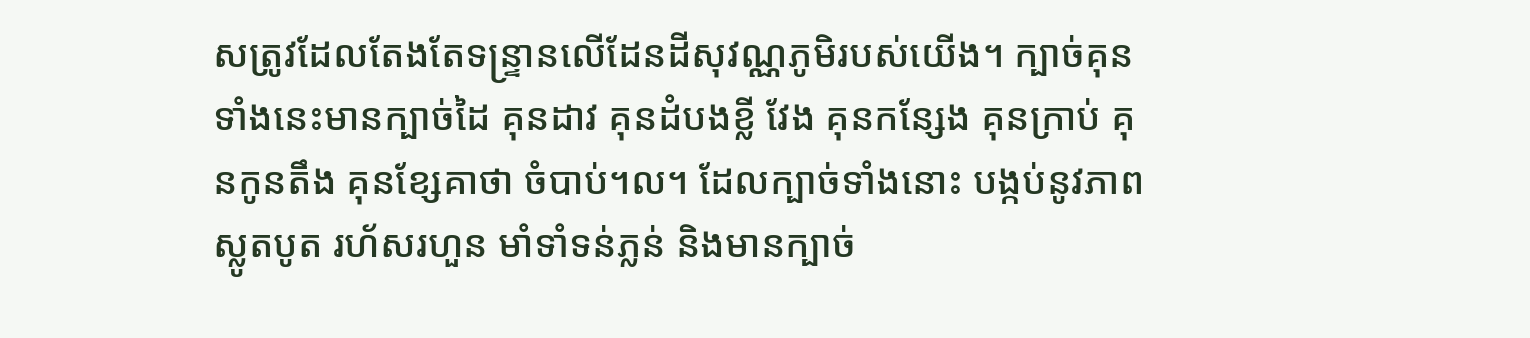សត្រូវដែលតែងតែទន្ទ្រានលើដែនដីសុវណ្ណភូមិរបស់យើង។ ក្បាច់គុនទាំងនេះមានក្បាច់ដៃ គុនដាវ គុនដំបងខ្លី វែង គុនកន្សែង គុនក្រាប់ គុនកូនតឹង គុនខ្សែគាថា ចំបាប់។ល។ ដែលក្បាច់ទាំងនោះ បង្កប់នូវភាពស្លូតបូត រហ័សរហួន មាំទាំទន់ភ្លន់ និងមានក្បាច់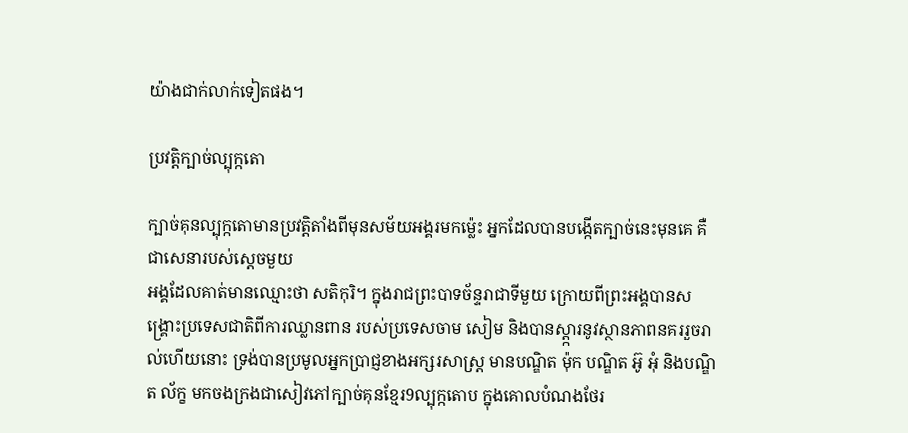យ៉ាងជាក់លាក់ទៀតផង។

ប្រវត្ដិក្បាច់ល្បុក្កតោ

ក្បាច់គុនល្បុក្កតោមានប្រវត្ដិតាំងពីមុនសម័យអង្គរមកម្ល៉េះ អ្នកដែលបានបង្កើតក្បាច់នេះមុនគេ គឺជាសេនារបស់ស្ដេចមួយ
អង្គដែលគាត់មានឈ្មោះថា សតិកុរិ។ ក្នុងរាជព្រះបាទច័ន្ទរាជាទីមួយ ក្រោយពីព្រះអង្គបានសង្គ្រោះប្រទេសជាតិពីការឈ្លានពាន របស់ប្រទេសចាម សៀម និងបានស្ដ្ការនូវស្ថានភាពនគររួចរាល់ហើយនោះ ទ្រង់បានប្រមូលអ្នកប្រាជ្ញខាងអក្សរសាស្ដ្រ មានបណ្ឌិត ម៉ុក បណ្ឌិត អ៊ូ អុំ និងបណ្ឌិត ល័ក្ខ មកចងក្រងជាសៀវភៅក្បាច់គុនខ្មែរ9ល្បុក្កតោប ក្នុងគោលបំណងថែរ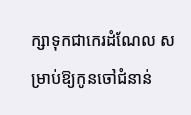ក្សាទុកជាកេរដំណែល សម្រាប់ឱ្យកូនចៅជំនាន់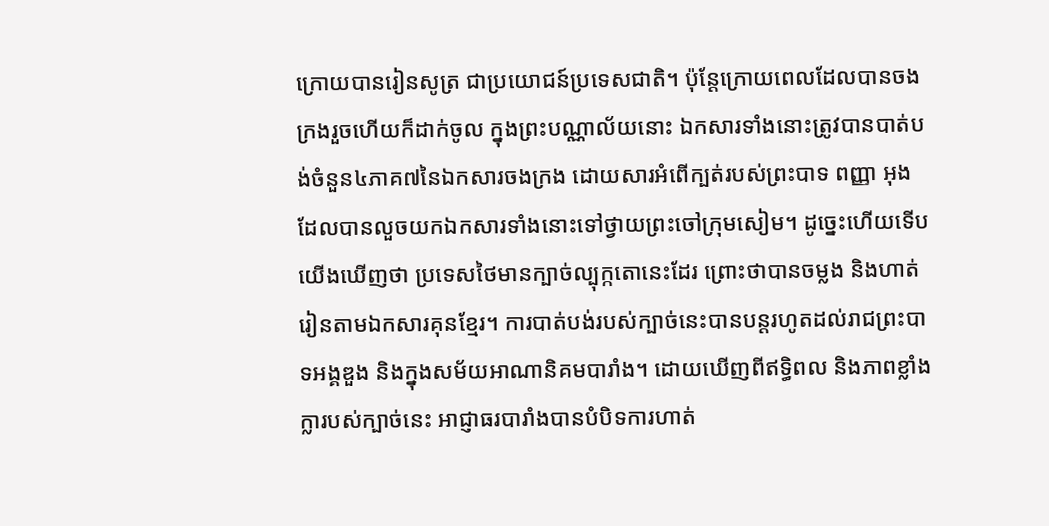ក្រោយបានរៀនសូត្រ ជាប្រយោជន៍ប្រទេសជាតិ។ ប៉ុន្ដែក្រោយពេលដែលបានចងក្រងរួចហើយក៏ដាក់ចូល ក្នុងព្រះបណ្ណាល័យនោះ ឯកសារទាំងនោះត្រូវបានបាត់បង់ចំនួន៤ភាគ៧នៃឯកសារចងក្រង ដោយសារអំពើក្បត់របស់ព្រះបាទ ពញ្ញា អុង ដែលបានលួចយកឯកសារទាំងនោះទៅថ្វាយព្រះចៅក្រុមសៀម។ ដូច្នេះហើយទើបយើងឃើញថា ប្រទេសថៃមានក្បាច់ល្បុក្កតោនេះដែរ ព្រោះថាបានចម្លង និងហាត់រៀនតាមឯកសារគុនខ្មែរ។ ការបាត់បង់របស់ក្បាច់នេះបានបន្ដរហូតដល់រាជព្រះបាទអង្គឌួង និងក្នុងសម័យអាណានិគមបារាំង។ ដោយឃើញពីឥទ្ធិពល និងភាពខ្លាំងក្លារបស់ក្បាច់នេះ អាជ្ញាធរបារាំងបានបំបិទការហាត់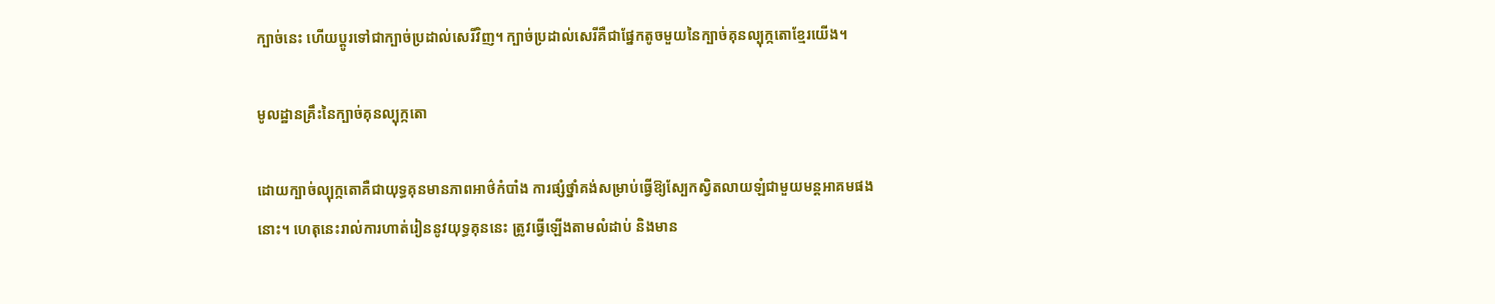ក្បាច់នេះ ហើយប្ដូរទៅជាក្បាច់ប្រដាល់សេរីវិញ។ ក្បាច់ប្រដាល់សេរីគឺជាផ្នែកតូចមួយនៃក្បាច់គុនល្បុក្កតោខ្មែរយើង។

មូលដ្ឋានគ្រឹះនៃក្បាច់គុនល្បុក្កតោ

ដោយក្បាច់ល្បុក្កតោគឺជាយុទ្ធគុនមានភាពអាថ៌កំបាំង ការផ្សំថ្នាំគង់សម្រាប់ធ្វើឱ្យស្បែកស្វិតលាយឡំជាមួយមន្ដអាគមផង
នោះ។ ហេតុនេះរាល់ការហាត់រៀននូវយុទ្ធគុននេះ ត្រូវធ្វើឡើងតាមលំដាប់ និងមាន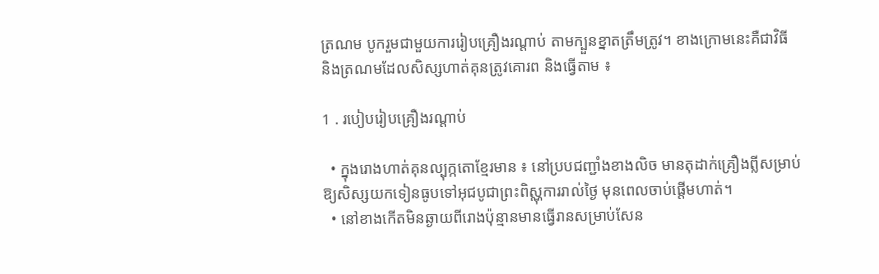ត្រណម បូករួមជាមួយការរៀបគ្រឿងរណ្ដាប់ តាមក្បួនខ្នាតត្រឹមត្រូវ។ ខាងក្រោមនេះគឺជាវិធី និងត្រណមដែលសិស្សហាត់គុនត្រូវគោរព និងធ្វើតាម ៖

1 . របៀបរៀបគ្រឿងរណ្ដាប់

  • ក្នុងរោងហាត់គុនល្បុក្កតោខ្មែរមាន ៖ នៅប្របជញ្ជាំងខាងលិច មានតុដាក់គ្រឿងព្លីសម្រាប់ឱ្យសិស្សយកទៀនធូបទៅអុជបូជាព្រះពិស្ណុការរាល់ថ្ងៃ មុនពេលចាប់ផ្ដើមហាត់។
  • នៅខាងកើតមិនឆ្ងាយពីរោងប៉ុន្មានមានធ្វើរានសម្រាប់សែន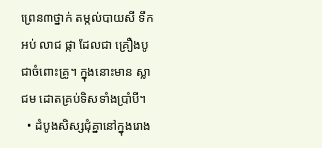ព្រេន៣ថ្នាក់ តម្កល់បាយសី ទឹកអប់ លាជ ផ្កា ដែលជា គ្រឿងបូជាចំពោះគ្រូ។ ក្នុងនោះមាន ស្លាជម ដោតគ្រប់ទិសទាំងប្រាំបី។
  • ដំបូងសិស្សជុំគ្នានៅក្នុងរោង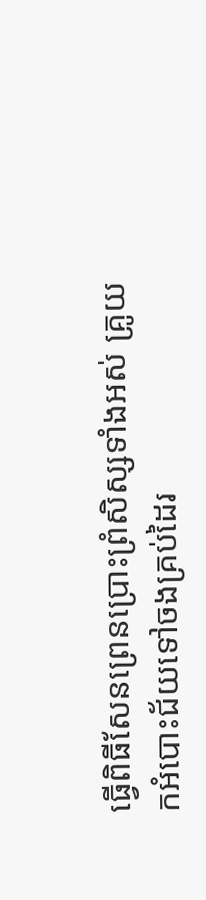ធ្វើពិធីសែនព្រេនប្រោះព្រំសិស្សទាំងអស់ គ្រូយកអំបោះជ័យទៅចងគ្រប់ដៃរ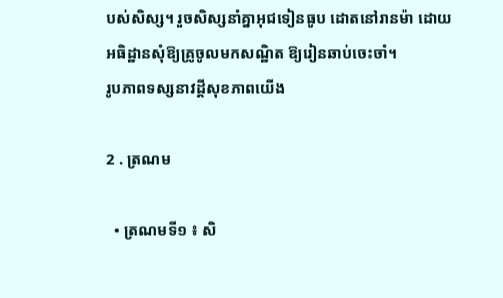បស់សិស្ស។ រួចសិស្សនាំគ្នាអុជទៀនធូប ដោតនៅរានម៉ា ដោយអធិដ្ឋានសុំឱ្យគ្រូចូលមកសណ្ឋិត ឱ្យរៀនឆាប់ចេះចាំ។
រូបភាពទស្សនាវដ្ដីសុខភាពយើង

2 . ត្រណម

  • ត្រណមទី១ ៖ សិ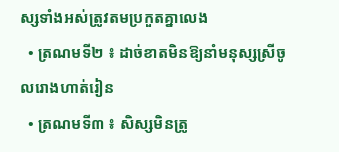ស្សទាំងអស់ត្រូវតមប្រកួតគ្នាលេង
  • ត្រណមទី២ ៖ ដាច់ខាតមិនឱ្យនាំមនុស្សស្រីចូលរោងហាត់រៀន
  • ត្រណមទី៣ ៖ សិស្សមិនត្រូ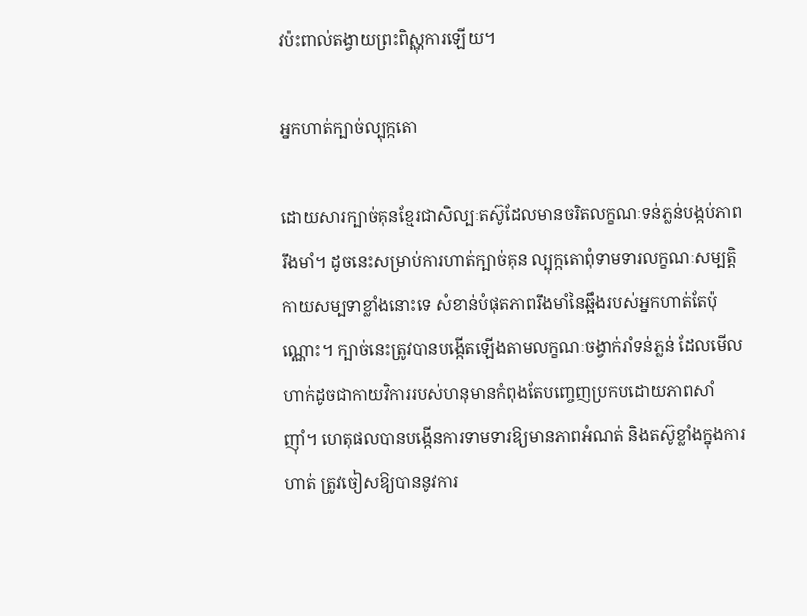វប៉ះពាល់តង្វាយព្រះពិស្ណុការឡើយ។

អ្នកហាត់ក្បាច់ល្បុក្កតោ

ដោយសារក្បាច់គុនខ្មែរជាសិល្បៈតស៊ូដែលមានចរិតលក្ខណៈទន់ភ្លន់បង្កប់ភាពរឹងមាំ។ ដូចនេះសម្រាប់ការហាត់ក្បាច់គុន ល្បុក្កតោពុំទាមទារលក្ខណៈសម្បត្ដិកាយសម្បទាខ្លាំងនោះទេ សំខាន់បំផុតភាពរឹងមាំនៃឆ្អឹងរបស់អ្នកហាត់តែប៉ុណ្ណោះ។ ក្បាច់នេះត្រូវបានបង្កើតឡើងតាមលក្ខណៈចង្វាក់រាំទន់ភ្លន់ ដែលមើលហាក់ដូចជាកាយវិការរបស់ហនុមានកំពុងតែបញ្ចេញប្រកបដោយភាពសាំ ញ៉ាំ។ ហេតុផលបានបង្កើនការទាមទារឱ្យមានភាពអំណត់ និងតស៊ូខ្លាំងក្នុងការហាត់ ត្រូវចៀសឱ្យបាននូវការ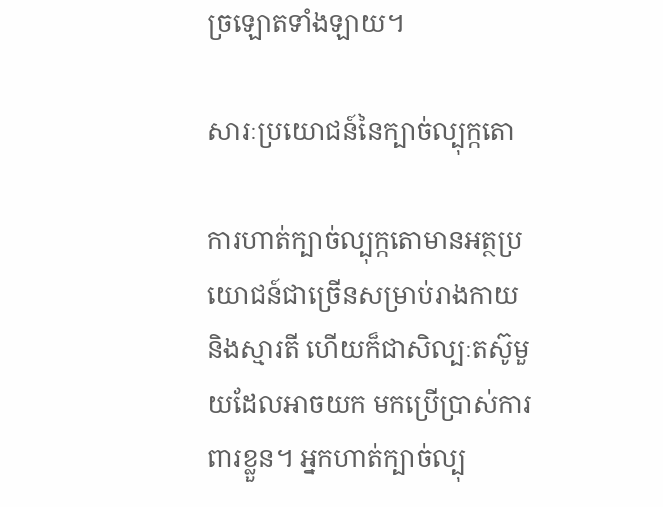ច្រឡោតទាំងឡាយ។

សារៈប្រយោជន៍នៃក្បាច់ល្បុក្កតោ

ការហាត់ក្បាច់ល្បុក្កតោមានអត្ថប្រយោជន៍ជាច្រើនសម្រាប់រាងកាយ និងស្មារតី ហើយក៏ជាសិល្បៈតស៊ូមួយដែលអាចយក មកប្រើប្រាស់ការពារខ្លួន។ អ្នកហាត់ក្បាច់ល្បុ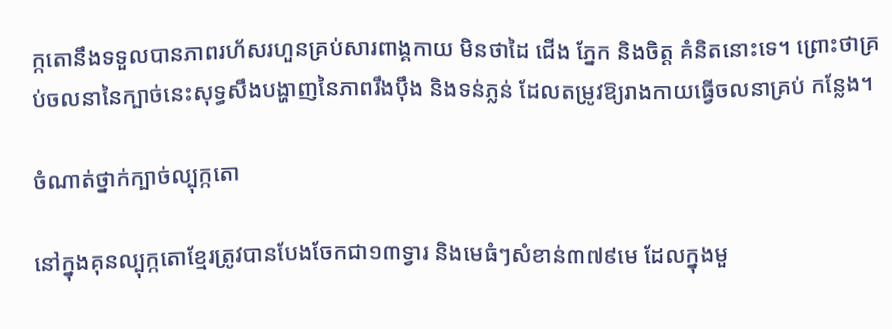ក្កតោនឹងទទួលបានភាពរហ័សរហួនគ្រប់សារពាង្គកាយ មិនថាដៃ ជើង ភ្នែក និងចិត្ដ គំនិតនោះទេ។ ព្រោះថាគ្រប់ចលនានៃក្បាច់នេះសុទ្ធសឹងបង្ហាញនៃភាពរឹងប៉ឹង និងទន់ភ្លន់ ដែលតម្រូវឱ្យរាងកាយធ្វើចលនាគ្រប់ កន្លែង។

ចំណាត់ថ្នាក់ក្បាច់ល្បុក្កតោ

នៅក្នុងគុនល្បុក្កតោខ្មែរត្រូវបានបែងចែកជា១៣ទ្វារ និងមេធំៗសំខាន់៣៧៩មេ ដែលក្នុងមួ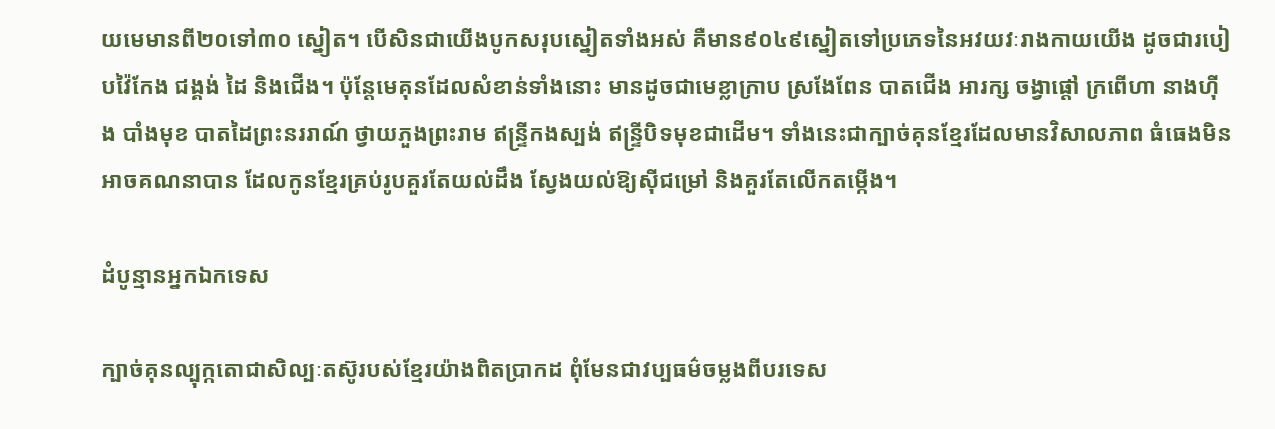យមេមានពី២០ទៅ៣០ ស្នៀត។ បើសិនជាយើងបូកសរុបស្នៀតទាំងអស់ គឺមាន៩០៤៩ស្នៀតទៅប្រភេទនៃអវយវៈរាងកាយយើង ដូចជារបៀបវ៉ៃកែង ជង្គង់ ដៃ និងជើង។ ប៉ុន្ដែមេគុនដែលសំខាន់ទាំងនោះ មានដូចជាមេខ្លាក្រាប ស្រងែពែន បាតជើង អារក្ស ចង្វាផ្ដៅ ក្រពើហា នាងហ៊ីង បាំងមុខ បាតដៃព្រះនររាណ៍ ថ្វាយភួងព្រះរាម ឥន្ទ្រីកងស្បង់ ឥន្ទ្រីបិទមុខជាដើម។ ទាំងនេះជាក្បាច់គុនខ្មែរដែលមានវិសាលភាព ធំធេងមិនអាចគណនាបាន ដែលកូនខ្មែរគ្រប់រូបគួរតែយល់ដឹង ស្វែងយល់ឱ្យស៊ីជម្រៅ និងគួរតែលើកតម្កើង។

ដំបូន្មានអ្នកឯកទេស

ក្បាច់គុនល្បុក្កតោជាសិល្បៈតស៊ូរបស់ខ្មែរយ៉ាងពិតប្រាកដ ពុំមែនជាវប្បធម៌ចម្លងពីបរទេស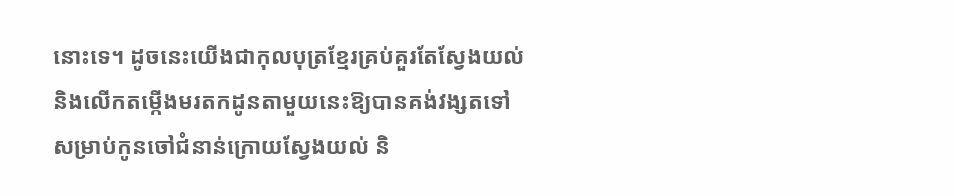នោះទេ។ ដូចនេះយើងជាកុលបុត្រខ្មែរគ្រប់គួរតែស្វែងយល់ និងលើកតម្កើងមរតកដូនតាមួយនេះឱ្យបានគង់វង្សតទៅ សម្រាប់កូនចៅជំនាន់ក្រោយស្វែងយល់ និ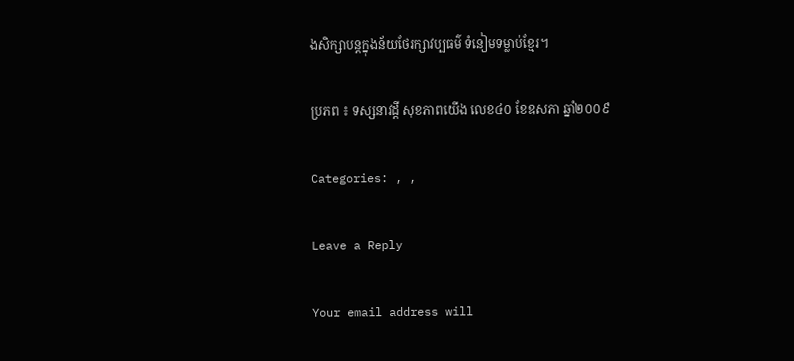ងសិក្សាបន្ដក្នុងន័យថែរក្សាវប្បធម៌ ទំនៀមទម្លាប់ខ្មែរ។

ប្រភព ៖ ទស្សនាវដ្តី សុខភាពយើង លេខ៤០ ខែឧសភា ឆ្នាំ២០០៩

Categories: , ,

Leave a Reply

Your email address will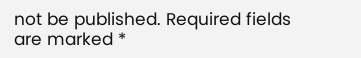not be published. Required fields are marked *